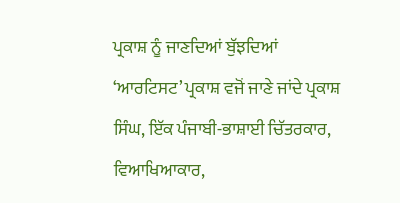ਪ੍ਰਕਾਸ਼ ਨੂੰ ਜਾਣਦਿਆਂ ਬੁੱਝਦਿਆਂ
‘ਆਰਟਿਸਟ’ ਪ੍ਰਕਾਸ਼ ਵਜੋਂ ਜਾਣੇ ਜਾਂਦੇ ਪ੍ਰਕਾਸ਼ ਸਿੰਘ, ਇੱਕ ਪੰਜਾਬੀ-ਭਾਸ਼ਾਈ ਚਿੱਤਰਕਾਰ, ਵਿਆਖਿਆਕਾਰ,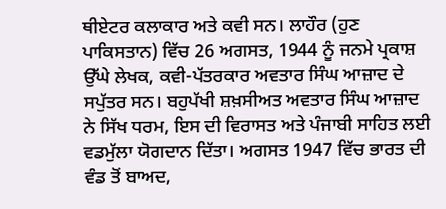ਥੀਏਟਰ ਕਲਾਕਾਰ ਅਤੇ ਕਵੀ ਸਨ। ਲਾਹੌਰ (ਹੁਣ ਪਾਕਿਸਤਾਨ) ਵਿੱਚ 26 ਅਗਸਤ, 1944 ਨੂੰ ਜਨਮੇ ਪ੍ਰਕਾਸ਼ ਉੱਘੇ ਲੇਖਕ, ਕਵੀ-ਪੱਤਰਕਾਰ ਅਵਤਾਰ ਸਿੰਘ ਆਜ਼ਾਦ ਦੇ ਸਪੁੱਤਰ ਸਨ। ਬਹੁਪੱਖੀ ਸ਼ਖ਼ਸੀਅਤ ਅਵਤਾਰ ਸਿੰਘ ਆਜ਼ਾਦ ਨੇ ਸਿੱਖ ਧਰਮ, ਇਸ ਦੀ ਵਿਰਾਸਤ ਅਤੇ ਪੰਜਾਬੀ ਸਾਹਿਤ ਲਈ ਵਡਮੁੱਲਾ ਯੋਗਦਾਨ ਦਿੱਤਾ। ਅਗਸਤ 1947 ਵਿੱਚ ਭਾਰਤ ਦੀ ਵੰਡ ਤੋਂ ਬਾਅਦ,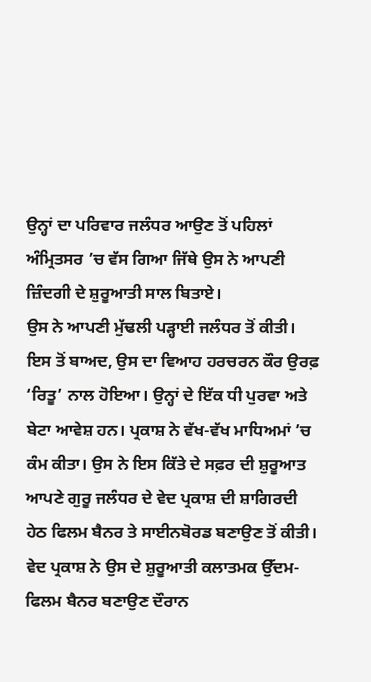ਉਨ੍ਹਾਂ ਦਾ ਪਰਿਵਾਰ ਜਲੰਧਰ ਆਉਣ ਤੋਂ ਪਹਿਲਾਂ ਅੰਮ੍ਰਿਤਸਰ ’ਚ ਵੱਸ ਗਿਆ ਜਿੱਥੇ ਉਸ ਨੇ ਆਪਣੀ ਜ਼ਿੰਦਗੀ ਦੇ ਸ਼ੁਰੂਆਤੀ ਸਾਲ ਬਿਤਾਏ।
ਉਸ ਨੇ ਆਪਣੀ ਮੁੱਢਲੀ ਪੜ੍ਹਾਈ ਜਲੰਧਰ ਤੋਂ ਕੀਤੀ। ਇਸ ਤੋਂ ਬਾਅਦ, ਉਸ ਦਾ ਵਿਆਹ ਹਰਚਰਨ ਕੌਰ ਉਰਫ਼ ‘ਰਿਤੂ’ ਨਾਲ ਹੋਇਆ। ਉਨ੍ਹਾਂ ਦੇ ਇੱਕ ਧੀ ਪੁਰਵਾ ਅਤੇ ਬੇਟਾ ਆਵੇਸ਼ ਹਨ। ਪ੍ਰਕਾਸ਼ ਨੇ ਵੱਖ-ਵੱਖ ਮਾਧਿਅਮਾਂ ’ਚ ਕੰਮ ਕੀਤਾ। ਉਸ ਨੇ ਇਸ ਕਿੱਤੇ ਦੇ ਸਫ਼ਰ ਦੀ ਸ਼ੁਰੂਆਤ ਆਪਣੇ ਗੁਰੂ ਜਲੰਧਰ ਦੇ ਵੇਦ ਪ੍ਰਕਾਸ਼ ਦੀ ਸ਼ਾਗਿਰਦੀ ਹੇਠ ਫਿਲਮ ਬੈਨਰ ਤੇ ਸਾਈਨਬੋਰਡ ਬਣਾਉਣ ਤੋਂ ਕੀਤੀ। ਵੇਦ ਪ੍ਰਕਾਸ਼ ਨੇ ਉਸ ਦੇ ਸ਼ੁਰੂਆਤੀ ਕਲਾਤਮਕ ਉੱਦਮ- ਫਿਲਮ ਬੈਨਰ ਬਣਾਉਣ ਦੌਰਾਨ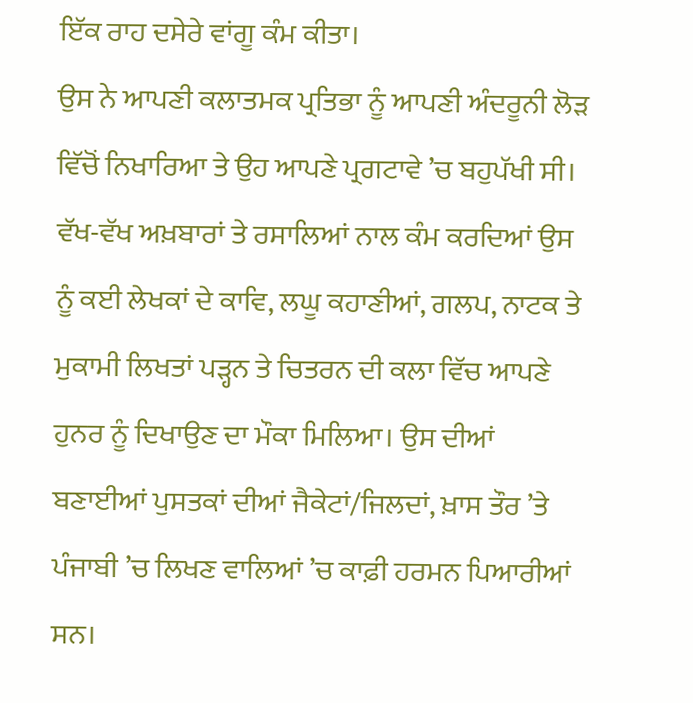ਇੱਕ ਰਾਹ ਦਸੇਰੇ ਵਾਂਗੂ ਕੰਮ ਕੀਤਾ।
ਉਸ ਨੇ ਆਪਣੀ ਕਲਾਤਮਕ ਪ੍ਰਤਿਭਾ ਨੂੰ ਆਪਣੀ ਅੰਦਰੂਨੀ ਲੋੜ ਵਿੱਚੋਂ ਨਿਖਾਰਿਆ ਤੇ ਉਹ ਆਪਣੇ ਪ੍ਰਗਟਾਵੇ ’ਚ ਬਹੁਪੱਖੀ ਸੀ। ਵੱਖ-ਵੱਖ ਅਖ਼ਬਾਰਾਂ ਤੇ ਰਸਾਲਿਆਂ ਨਾਲ ਕੰਮ ਕਰਦਿਆਂ ਉਸ ਨੂੰ ਕਈ ਲੇਖਕਾਂ ਦੇ ਕਾਵਿ, ਲਘੂ ਕਹਾਣੀਆਂ, ਗਲਪ, ਨਾਟਕ ਤੇ ਮੁਕਾਮੀ ਲਿਖਤਾਂ ਪੜ੍ਹਨ ਤੇ ਚਿਤਰਨ ਦੀ ਕਲਾ ਵਿੱਚ ਆਪਣੇ ਹੁਨਰ ਨੂੰ ਦਿਖਾਉਣ ਦਾ ਮੌਕਾ ਮਿਲਿਆ। ਉਸ ਦੀਆਂ ਬਣਾਈਆਂ ਪੁਸਤਕਾਂ ਦੀਆਂ ਜੈਕੇਟਾਂ/ਜਿਲਦਾਂ, ਖ਼ਾਸ ਤੌਰ ’ਤੇ ਪੰਜਾਬੀ ’ਚ ਲਿਖਣ ਵਾਲਿਆਂ ’ਚ ਕਾਫ਼ੀ ਹਰਮਨ ਪਿਆਰੀਆਂ ਸਨ।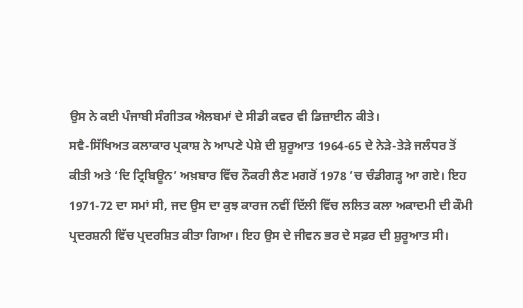ਉਸ ਨੇ ਕਈ ਪੰਜਾਬੀ ਸੰਗੀਤਕ ਐਲਬਮਾਂ ਦੇ ਸੀਡੀ ਕਵਰ ਵੀ ਡਿਜ਼ਾਈਨ ਕੀਤੇ।
ਸਵੈ-ਸਿੱਖਿਅਤ ਕਲਾਕਾਰ ਪ੍ਰਕਾਸ਼ ਨੇ ਆਪਣੇ ਪੇਸ਼ੇ ਦੀ ਸ਼ੁਰੂਆਤ 1964-65 ਦੇ ਨੇੜੇ-ਤੇੜੇ ਜਲੰਧਰ ਤੋਂ ਕੀਤੀ ਅਤੇ ‘ਦਿ ਟ੍ਰਿਬਿਊਨ’ ਅਖ਼ਬਾਰ ਵਿੱਚ ਨੌਕਰੀ ਲੈਣ ਮਗਰੋਂ 1978 ’ਚ ਚੰਡੀਗੜ੍ਹ ਆ ਗਏ। ਇਹ 1971-72 ਦਾ ਸਮਾਂ ਸੀ, ਜਦ ਉਸ ਦਾ ਕੁਝ ਕਾਰਜ ਨਵੀਂ ਦਿੱਲੀ ਵਿੱਚ ਲਲਿਤ ਕਲਾ ਅਕਾਦਮੀ ਦੀ ਕੌਮੀ ਪ੍ਰਦਰਸ਼ਨੀ ਵਿੱਚ ਪ੍ਰਦਰਸ਼ਿਤ ਕੀਤਾ ਗਿਆ। ਇਹ ਉਸ ਦੇ ਜੀਵਨ ਭਰ ਦੇ ਸਫ਼ਰ ਦੀ ਸ਼ੁਰੂਆਤ ਸੀ।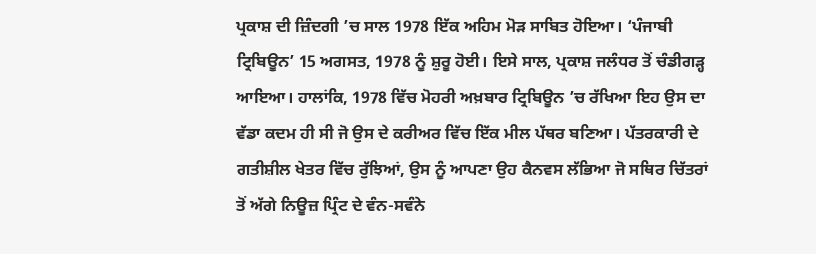ਪ੍ਰਕਾਸ਼ ਦੀ ਜ਼ਿੰਦਗੀ ’ਚ ਸਾਲ 1978 ਇੱਕ ਅਹਿਮ ਮੋੜ ਸਾਬਿਤ ਹੋਇਆ। ‘ਪੰਜਾਬੀ ਟ੍ਰਿਬਿਊਨ’ 15 ਅਗਸਤ, 1978 ਨੂੰ ਸ਼ੁਰੂ ਹੋਈ। ਇਸੇ ਸਾਲ, ਪ੍ਰਕਾਸ਼ ਜਲੰਧਰ ਤੋਂ ਚੰਡੀਗੜ੍ਹ ਆਇਆ। ਹਾਲਾਂਕਿ, 1978 ਵਿੱਚ ਮੋਹਰੀ ਅਖ਼ਬਾਰ ਟ੍ਰਿਬਿਊਨ ’ਚ ਰੱਖਿਆ ਇਹ ਉਸ ਦਾ ਵੱਡਾ ਕਦਮ ਹੀ ਸੀ ਜੋ ਉਸ ਦੇ ਕਰੀਅਰ ਵਿੱਚ ਇੱਕ ਮੀਲ ਪੱਥਰ ਬਣਿਆ। ਪੱਤਰਕਾਰੀ ਦੇ ਗਤੀਸ਼ੀਲ ਖੇਤਰ ਵਿੱਚ ਰੁੱਝਿਆਂ, ਉਸ ਨੂੰ ਆਪਣਾ ਉਹ ਕੈਨਵਸ ਲੱਭਿਆ ਜੋ ਸਥਿਰ ਚਿੱਤਰਾਂ ਤੋਂ ਅੱਗੇ ਨਿਊਜ਼ ਪ੍ਰਿੰਟ ਦੇ ਵੰਨ-ਸਵੰਨੇ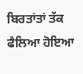ਬਿਰਤਾਂਤਾਂ ਤੱਕ ਫੈਲਿਆ ਹੋਇਆ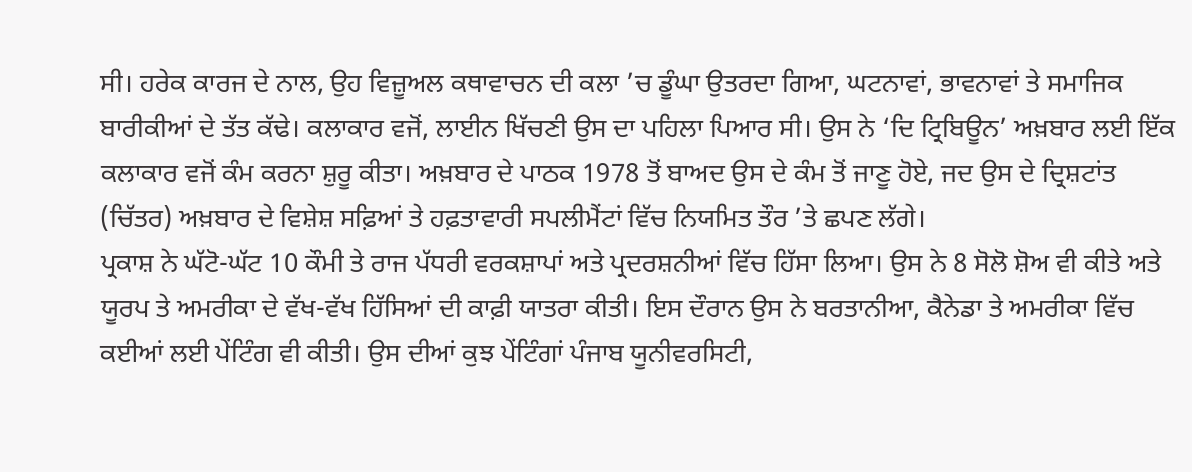ਸੀ। ਹਰੇਕ ਕਾਰਜ ਦੇ ਨਾਲ, ਉਹ ਵਿਜ਼ੂਅਲ ਕਥਾਵਾਚਨ ਦੀ ਕਲਾ ’ਚ ਡੂੰਘਾ ਉਤਰਦਾ ਗਿਆ, ਘਟਨਾਵਾਂ, ਭਾਵਨਾਵਾਂ ਤੇ ਸਮਾਜਿਕ ਬਾਰੀਕੀਆਂ ਦੇ ਤੱਤ ਕੱਢੇ। ਕਲਾਕਾਰ ਵਜੋਂ, ਲਾਈਨ ਖਿੱਚਣੀ ਉਸ ਦਾ ਪਹਿਲਾ ਪਿਆਰ ਸੀ। ਉਸ ਨੇ ‘ਦਿ ਟ੍ਰਿਬਿਊਨ’ ਅਖ਼ਬਾਰ ਲਈ ਇੱਕ ਕਲਾਕਾਰ ਵਜੋਂ ਕੰਮ ਕਰਨਾ ਸ਼ੁਰੂ ਕੀਤਾ। ਅਖ਼ਬਾਰ ਦੇ ਪਾਠਕ 1978 ਤੋਂ ਬਾਅਦ ਉਸ ਦੇ ਕੰਮ ਤੋਂ ਜਾਣੂ ਹੋਏ, ਜਦ ਉਸ ਦੇ ਦ੍ਰਿਸ਼ਟਾਂਤ (ਚਿੱਤਰ) ਅਖ਼ਬਾਰ ਦੇ ਵਿਸ਼ੇਸ਼ ਸਫ਼ਿਆਂ ਤੇ ਹਫ਼ਤਾਵਾਰੀ ਸਪਲੀਮੈਂਟਾਂ ਵਿੱਚ ਨਿਯਮਿਤ ਤੌਰ ’ਤੇ ਛਪਣ ਲੱਗੇ।
ਪ੍ਰਕਾਸ਼ ਨੇ ਘੱਟੋ-ਘੱਟ 10 ਕੌਮੀ ਤੇ ਰਾਜ ਪੱਧਰੀ ਵਰਕਸ਼ਾਪਾਂ ਅਤੇ ਪ੍ਰਦਰਸ਼ਨੀਆਂ ਵਿੱਚ ਹਿੱਸਾ ਲਿਆ। ਉਸ ਨੇ 8 ਸੋਲੋ ਸ਼ੋਅ ਵੀ ਕੀਤੇ ਅਤੇ ਯੂਰਪ ਤੇ ਅਮਰੀਕਾ ਦੇ ਵੱਖ-ਵੱਖ ਹਿੱਸਿਆਂ ਦੀ ਕਾਫ਼ੀ ਯਾਤਰਾ ਕੀਤੀ। ਇਸ ਦੌਰਾਨ ਉਸ ਨੇ ਬਰਤਾਨੀਆ, ਕੈਨੇਡਾ ਤੇ ਅਮਰੀਕਾ ਵਿੱਚ ਕਈਆਂ ਲਈ ਪੇਂਟਿੰਗ ਵੀ ਕੀਤੀ। ਉਸ ਦੀਆਂ ਕੁਝ ਪੇਂਟਿੰਗਾਂ ਪੰਜਾਬ ਯੂਨੀਵਰਸਿਟੀ,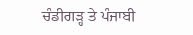ਚੰਡੀਗੜ੍ਹ ਤੇ ਪੰਜਾਬੀ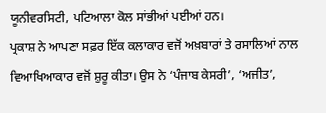ਯੂਨੀਵਰਸਿਟੀ, ਪਟਿਆਲਾ ਕੋਲ ਸਾਂਭੀਆਂ ਪਈਆਂ ਹਨ।
ਪ੍ਰਕਾਸ਼ ਨੇ ਆਪਣਾ ਸਫ਼ਰ ਇੱਕ ਕਲਾਕਾਰ ਵਜੋਂ ਅਖ਼ਬਾਰਾਂ ਤੇ ਰਸਾਲਿਆਂ ਨਾਲ ਵਿਆਖਿਆਕਾਰ ਵਜੋਂ ਸ਼ੁਰੂ ਕੀਤਾ। ਉਸ ਨੇ ‘ਪੰਜਾਬ ਕੇਸਰੀ’, ‘ਅਜੀਤ’,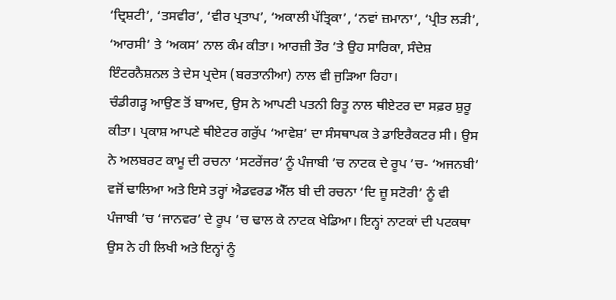‘ਦ੍ਰਿਸ਼ਟੀ’, ‘ਤਸਵੀਰ’, ‘ਵੀਰ ਪ੍ਰਤਾਪ’, ‘ਅਕਾਲੀ ਪੱਤ੍ਰਿਕਾ’, ‘ਨਵਾਂ ਜ਼ਮਾਨਾ’, ‘ਪ੍ਰੀਤ ਲੜੀ’, ‘ਆਰਸੀ’ ਤੇ ‘ਅਕਸ’ ਨਾਲ ਕੰਮ ਕੀਤਾ। ਆਰਜ਼ੀ ਤੌਰ ’ਤੇ ਉਹ ਸਾਰਿਕਾ, ਸੰਦੇਸ਼ ਇੰਟਰਨੈਸ਼ਨਲ ਤੇ ਦੇਸ ਪ੍ਰਦੇਸ (ਬਰਤਾਨੀਆ) ਨਾਲ ਵੀ ਜੁੜਿਆ ਰਿਹਾ।
ਚੰਡੀਗੜ੍ਹ ਆਉਣ ਤੋਂ ਬਾਅਦ, ਉਸ ਨੇ ਆਪਣੀ ਪਤਨੀ ਰਿਤੂ ਨਾਲ ਥੀਏਟਰ ਦਾ ਸਫ਼ਰ ਸ਼ੁਰੂ ਕੀਤਾ। ਪ੍ਰਕਾਸ਼ ਆਪਣੇ ਥੀਏਟਰ ਗਰੁੱਪ ‘ਆਵੇਸ਼’ ਦਾ ਸੰਸਥਾਪਕ ਤੇ ਡਾਇਰੈਕਟਰ ਸੀ। ਉਸ ਨੇ ਅਲਬਰਟ ਕਾਮੂ ਦੀ ਰਚਨਾ ‘ਸਟਰੇਂਜਰ’ ਨੂੰ ਪੰਜਾਬੀ ’ਚ ਨਾਟਕ ਦੇ ਰੂਪ ’ਚ- ‘ਅਜਨਬੀ’ ਵਜੋਂ ਢਾਲਿਆ ਅਤੇ ਇਸੇ ਤਰ੍ਹਾਂ ਐਡਵਰਡ ਐੱਲ ਬੀ ਦੀ ਰਚਨਾ ‘ਦਿ ਜ਼ੂ ਸਟੋਰੀ’ ਨੂੰ ਵੀ ਪੰਜਾਬੀ ’ਚ ‘ਜਾਨਵਰ’ ਦੇ ਰੂਪ ’ਚ ਢਾਲ ਕੇ ਨਾਟਕ ਖੇਡਿਆ। ਇਨ੍ਹਾਂ ਨਾਟਕਾਂ ਦੀ ਪਟਕਥਾ ਉਸ ਨੇ ਹੀ ਲਿਖੀ ਅਤੇ ਇਨ੍ਹਾਂ ਨੂੰ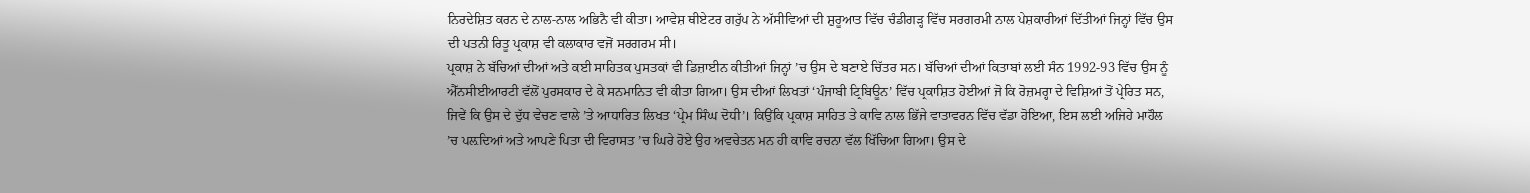ਨਿਰਦੇਸ਼ਿਤ ਕਰਨ ਦੇ ਨਾਲ-ਨਾਲ ਅਭਿਨੈ ਵੀ ਕੀਤਾ। ਆਵੇਸ਼ ਥੀਏਟਰ ਗਰੁੱਪ ਨੇ ਅੱਸੀਵਿਆਂ ਦੀ ਸ਼ੁਰੂਆਤ ਵਿੱਚ ਚੰਡੀਗੜ੍ਹ ਵਿੱਚ ਸਰਗਰਮੀ ਨਾਲ ਪੇਸ਼ਕਾਰੀਆਂ ਦਿੱਤੀਆਂ ਜਿਨ੍ਹਾਂ ਵਿੱਚ ਉਸ ਦੀ ਪਤਨੀ ਰਿਤੂ ਪ੍ਰਕਾਸ਼ ਵੀ ਕਲਾਕਾਰ ਵਜੋਂ ਸਰਗਰਮ ਸੀ।
ਪ੍ਰਕਾਸ਼ ਨੇ ਬੱਚਿਆਂ ਦੀਆਂ ਅਤੇ ਕਈ ਸਾਹਿਤਕ ਪੁਸਤਕਾਂ ਵੀ ਡਿਜ਼ਾਈਨ ਕੀਤੀਆਂ ਜਿਨ੍ਹਾਂ ’ਚ ਉਸ ਦੇ ਬਣਾਏ ਚਿੱਤਰ ਸਨ। ਬੱਚਿਆਂ ਦੀਆਂ ਕਿਤਾਬਾਂ ਲਈ ਸੰਨ 1992-93 ਵਿੱਚ ਉਸ ਨੂੰ ਐੱਨਸੀਈਆਰਟੀ ਵੱਲੋਂ ਪੁਰਸਕਾਰ ਦੇ ਕੇ ਸਨਮਾਨਿਤ ਵੀ ਕੀਤਾ ਗਿਆ। ਉਸ ਦੀਆਂ ਲਿਖਤਾਂ ‘ਪੰਜਾਬੀ ਟ੍ਰਿਬਿਊਨ’ ਵਿੱਚ ਪ੍ਰਕਾਸ਼ਿਤ ਹੋਈਆਂ ਜੋ ਕਿ ਰੋਜ਼ਮਰ੍ਹਾ ਦੇ ਵਿਸ਼ਿਆਂ ਤੋਂ ਪ੍ਰੇਰਿਤ ਸਨ, ਜਿਵੇਂ ਕਿ ਉਸ ਦੇ ਦੁੱਧ ਵੇਚਣ ਵਾਲੇ ’ਤੇ ਆਧਾਰਿਤ ਲਿਖਤ ‘ਪ੍ਰੇਮ ਸਿੰਘ ਦੋਧੀ’। ਕਿਉਂਕਿ ਪ੍ਰਕਾਸ਼ ਸਾਹਿਤ ਤੇ ਕਾਵਿ ਨਾਲ ਭਿੱਜੇ ਵਾਤਾਵਰਨ ਵਿੱਚ ਵੱਡਾ ਹੋਇਆ, ਇਸ ਲਈ ਅਜਿਹੇ ਮਾਹੌਲ ’ਚ ਪਲ਼ਦਿਆਂ ਅਤੇ ਆਪਣੇ ਪਿਤਾ ਦੀ ਵਿਰਾਸਤ ’ਚ ਘਿਰੇ ਹੋਏ ਉਹ ਅਵਚੇਤਨ ਮਨ ਹੀ ਕਾਵਿ ਰਚਨਾ ਵੱਲ ਖਿੱਚਿਆ ਗਿਆ। ਉਸ ਦੇ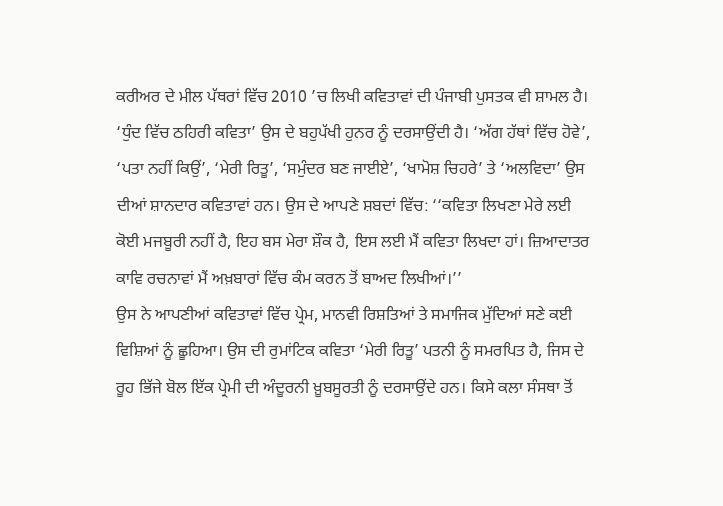ਕਰੀਅਰ ਦੇ ਮੀਲ ਪੱਥਰਾਂ ਵਿੱਚ 2010 ’ਚ ਲਿਖੀ ਕਵਿਤਾਵਾਂ ਦੀ ਪੰਜਾਬੀ ਪੁਸਤਕ ਵੀ ਸ਼ਾਮਲ ਹੈ। ‘ਧੁੰਦ ਵਿੱਚ ਠਹਿਰੀ ਕਵਿਤਾ’ ਉਸ ਦੇ ਬਹੁਪੱਖੀ ਹੁਨਰ ਨੂੰ ਦਰਸਾਉਂਦੀ ਹੈ। ‘ਅੱਗ ਹੱਥਾਂ ਵਿੱਚ ਹੋਵੇ’, ‘ਪਤਾ ਨਹੀਂ ਕਿਉਂ’, ‘ਮੇਰੀ ਰਿਤੂ’, ‘ਸਮੁੰਦਰ ਬਣ ਜਾਈਏ’, ‘ਖਾਮੋਸ਼ ਚਿਹਰੇ’ ਤੇ ‘ਅਲਵਿਦਾ’ ਉਸ ਦੀਆਂ ਸ਼ਾਨਦਾਰ ਕਵਿਤਾਵਾਂ ਹਨ। ਉਸ ਦੇ ਆਪਣੇ ਸ਼ਬਦਾਂ ਵਿੱਚ: ‘‘ਕਵਿਤਾ ਲਿਖਣਾ ਮੇਰੇ ਲਈ ਕੋਈ ਮਜਬੂਰੀ ਨਹੀਂ ਹੈ, ਇਹ ਬਸ ਮੇਰਾ ਸ਼ੌਕ ਹੈ, ਇਸ ਲਈ ਮੈਂ ਕਵਿਤਾ ਲਿਖਦਾ ਹਾਂ। ਜ਼ਿਆਦਾਤਰ ਕਾਵਿ ਰਚਨਾਵਾਂ ਮੈਂ ਅਖ਼ਬਾਰਾਂ ਵਿੱਚ ਕੰਮ ਕਰਨ ਤੋਂ ਬਾਅਦ ਲਿਖੀਆਂ।’’
ਉਸ ਨੇ ਆਪਣੀਆਂ ਕਵਿਤਾਵਾਂ ਵਿੱਚ ਪ੍ਰੇਮ, ਮਾਨਵੀ ਰਿਸ਼ਤਿਆਂ ਤੇ ਸਮਾਜਿਕ ਮੁੱਦਿਆਂ ਸਣੇ ਕਈ ਵਿਸ਼ਿਆਂ ਨੂੰ ਛੂਹਿਆ। ਉਸ ਦੀ ਰੁਮਾਂਟਿਕ ਕਵਿਤਾ ‘ਮੇਰੀ ਰਿਤੂ’ ਪਤਨੀ ਨੂੰ ਸਮਰਪਿਤ ਹੈ, ਜਿਸ ਦੇ ਰੂਹ ਭਿੱਜੇ ਬੋਲ ਇੱਕ ਪ੍ਰੇਮੀ ਦੀ ਅੰਦੂਰਨੀ ਖ਼ੂਬਸੂਰਤੀ ਨੂੰ ਦਰਸਾਉਂਦੇ ਹਨ। ਕਿਸੇ ਕਲਾ ਸੰਸਥਾ ਤੋਂ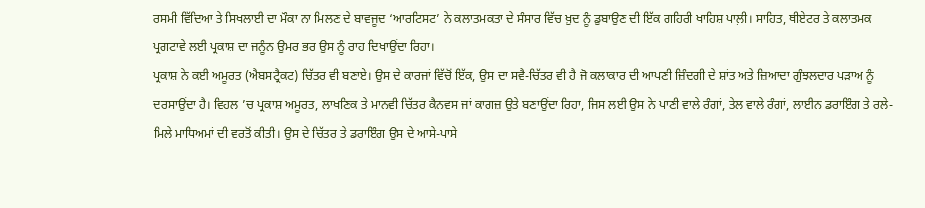ਰਸਮੀ ਵਿੱਦਿਆ ਤੇ ਸਿਖਲਾਈ ਦਾ ਮੌਕਾ ਨਾ ਮਿਲਣ ਦੇ ਬਾਵਜੂਦ ‘ਆਰਟਿਸਟ’ ਨੇ ਕਲਾਤਮਕਤਾ ਦੇ ਸੰਸਾਰ ਵਿੱਚ ਖ਼ੁਦ ਨੂੰ ਡੁਬਾਉਣ ਦੀ ਇੱਕ ਗਹਿਰੀ ਖਾਹਿਸ਼ ਪਾਲ਼ੀ। ਸਾਹਿਤ, ਥੀਏਟਰ ਤੇ ਕਲਾਤਮਕ ਪ੍ਰਗਟਾਵੇ ਲਈ ਪ੍ਰਕਾਸ਼ ਦਾ ਜਨੂੰਨ ਉਮਰ ਭਰ ਉਸ ਨੂੰ ਰਾਹ ਦਿਖਾਉਂਦਾ ਰਿਹਾ।
ਪ੍ਰਕਾਸ਼ ਨੇ ਕਈ ਅਮੂਰਤ (ਐਬਸਟ੍ਰੈਕਟ) ਚਿੱਤਰ ਵੀ ਬਣਾਏ। ਉਸ ਦੇ ਕਾਰਜਾਂ ਵਿੱਚੋਂ ਇੱਕ, ਉਸ ਦਾ ਸਵੈ-ਚਿੱਤਰ ਵੀ ਹੈ ਜੋ ਕਲਾਕਾਰ ਦੀ ਆਪਣੀ ਜ਼ਿੰਦਗੀ ਦੇ ਸ਼ਾਂਤ ਅਤੇ ਜ਼ਿਆਦਾ ਗੁੰਝਲਦਾਰ ਪੜਾਅ ਨੂੰ ਦਰਸਾਉਂਦਾ ਹੈ। ਵਿਹਲ ’ਚ ਪ੍ਰਕਾਸ਼ ਅਮੂਰਤ, ਲਾਖਣਿਕ ਤੇ ਮਾਨਵੀ ਚਿੱਤਰ ਕੈਨਵਸ ਜਾਂ ਕਾਗਜ਼ ਉਤੇ ਬਣਾਉਂਦਾ ਰਿਹਾ, ਜਿਸ ਲਈ ਉਸ ਨੇ ਪਾਣੀ ਵਾਲੇ ਰੰਗਾਂ, ਤੇਲ ਵਾਲੇ ਰੰਗਾਂ, ਲਾਈਨ ਡਰਾਇੰਗ ਤੇ ਰਲੇ-ਮਿਲੇ ਮਾਧਿਅਮਾਂ ਦੀ ਵਰਤੋਂ ਕੀਤੀ। ਉਸ ਦੇ ਚਿੱਤਰ ਤੇ ਡਰਾਇੰਗ ਉਸ ਦੇ ਆਸੇ-ਪਾਸੇ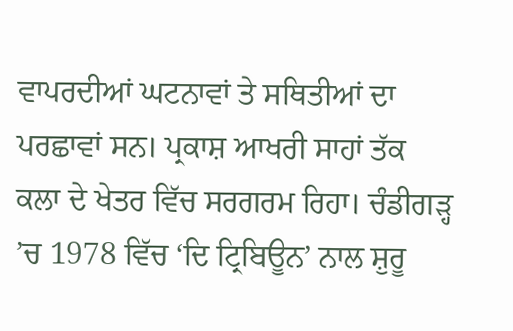ਵਾਪਰਦੀਆਂ ਘਟਨਾਵਾਂ ਤੇ ਸਥਿਤੀਆਂ ਦਾ ਪਰਛਾਵਾਂ ਸਨ। ਪ੍ਰਕਾਸ਼ ਆਖਰੀ ਸਾਹਾਂ ਤੱਕ ਕਲਾ ਦੇ ਖੇਤਰ ਵਿੱਚ ਸਰਗਰਮ ਰਿਹਾ। ਚੰਡੀਗੜ੍ਹ ’ਚ 1978 ਵਿੱਚ ‘ਦਿ ਟ੍ਰਿਬਿਊਨ’ ਨਾਲ ਸ਼ੁਰੂ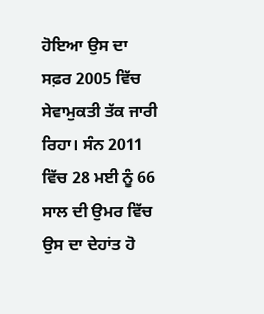ਹੋਇਆ ਉਸ ਦਾ ਸਫ਼ਰ 2005 ਵਿੱਚ ਸੇਵਾਮੁਕਤੀ ਤੱਕ ਜਾਰੀ ਰਿਹਾ। ਸੰਨ 2011 ਵਿੱਚ 28 ਮਈ ਨੂੰ 66 ਸਾਲ ਦੀ ਉਮਰ ਵਿੱਚ ਉਸ ਦਾ ਦੇਹਾਂਤ ਹੋ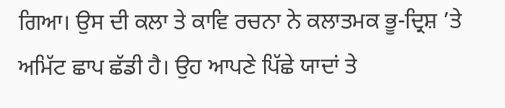ਗਿਆ। ਉਸ ਦੀ ਕਲਾ ਤੇ ਕਾਵਿ ਰਚਨਾ ਨੇ ਕਲਾਤਮਕ ਭੂ-ਦ੍ਰਿਸ਼ ’ਤੇ ਅਮਿੱਟ ਛਾਪ ਛੱਡੀ ਹੈ। ਉਹ ਆਪਣੇ ਪਿੱਛੇ ਯਾਦਾਂ ਤੇ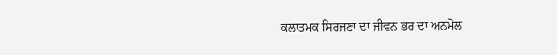ਕਲਾਤਮਕ ਸਿਰਜਣਾ ਦਾ ਜੀਵਨ ਭਰ ਦਾ ਅਨਮੋਲ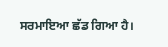ਸਰਮਾਇਆ ਛੱਡ ਗਿਆ ਹੈ।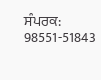ਸੰਪਰਕ: 98551-51843